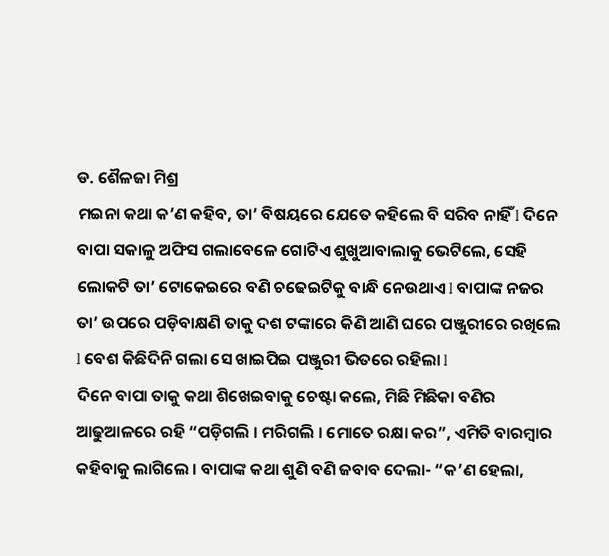ଡ. ଶୈଳଜା ମିଶ୍ର
ମଇନା କଥା କ’ଣ କହିବ, ତା’ ବିଷୟରେ ଯେତେ କହିଲେ ବି ସରିବ ନାହିଁ l ଦିନେ ବାପା ସକାଳୁ ଅଫିସ ଗଲାବେଳେ ଗୋଟିଏ ଶୁଖୁଆବାଲାକୁ ଭେଟିଲେ, ସେହି ଲୋକଟି ତା’ ଟୋକେଇରେ ବଣି ଚଢେଇଟିକୁ ବାନ୍ଧି ନେଉଥାଏ l ବାପାଙ୍କ ନଜର ତା’ ଉପରେ ପଡ଼ିବାକ୍ଷଣି ତାକୁ ଦଶ ଟଙ୍କାରେ କିଣି ଆଣି ଘରେ ପଞ୍ଜୁରୀରେ ରଖିଲେ l ବେଶ କିଛିଦିନି ଗଲା ସେ ଖାଇପିଇ ପଞ୍ଜୁରୀ ଭିତରେ ରହିଲା l
ଦିନେ ବାପା ତାକୁ କଥା ଶିଖେଇବାକୁ ଚେଷ୍ଟା କଲେ, ମିଛି ମିଛିକା ବଣିର ଆଢୁଆଳରେ ରହି “ପଡ଼ିଗଲି । ମରିଗଲି । ମୋତେ ରକ୍ଷା କର”, ଏମିତି ବାରମ୍ବାର କହିବାକୁ ଲାଗିଲେ । ବାପାଙ୍କ କଥା ଶୁଣି ବଣି ଜବାବ ଦେଲା- “କ’ଣ ହେଲା,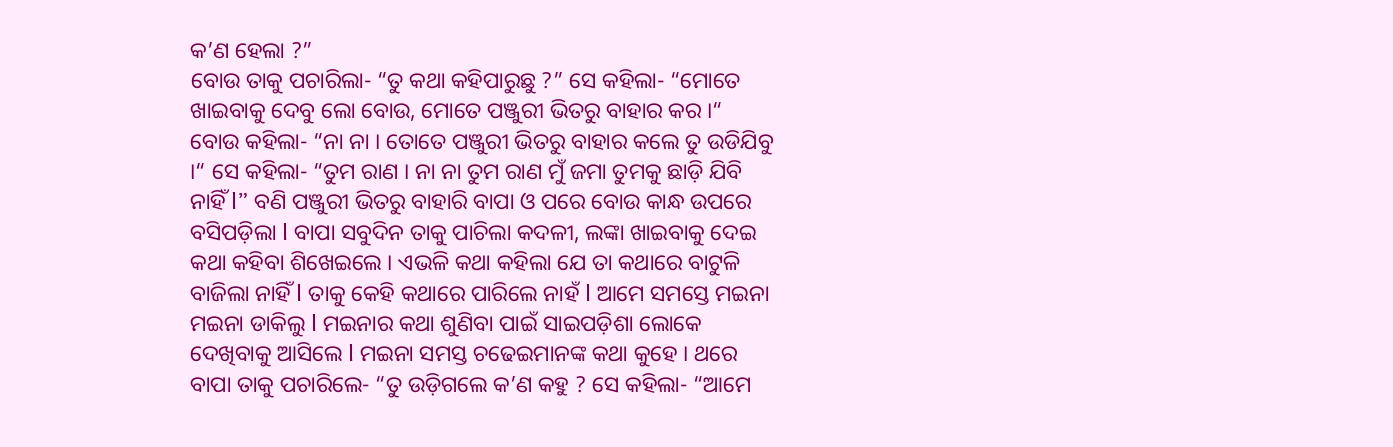କ’ଣ ହେଲା ?”
ବୋଉ ତାକୁ ପଚାରିଲା- “ତୁ କଥା କହିପାରୁଛୁ ?” ସେ କହିଲା- “ମୋତେ ଖାଇବାକୁ ଦେବୁ ଲୋ ବୋଉ, ମୋତେ ପଞ୍ଜୁରୀ ଭିତରୁ ବାହାର କର ।“ ବୋଉ କହିଲା- “ନା ନା । ତୋତେ ପଞ୍ଜୁରୀ ଭିତରୁ ବାହାର କଲେ ତୁ ଉଡିଯିବୁ ।“ ସେ କହିଲା- “ତୁମ ରାଣ । ନା ନା ତୁମ ରାଣ ମୁଁ ଜମା ତୁମକୁ ଛାଡ଼ି ଯିବି ନାହିଁ l” ବଣି ପଞ୍ଜୁରୀ ଭିତରୁ ବାହାରି ବାପା ଓ ପରେ ବୋଉ କାନ୍ଧ ଉପରେ ବସିପଡ଼ିଲା l ବାପା ସବୁଦିନ ତାକୁ ପାଚିଲା କଦଳୀ, ଲଙ୍କା ଖାଇବାକୁ ଦେଇ କଥା କହିବା ଶିଖେଇଲେ । ଏଭଳି କଥା କହିଲା ଯେ ତା କଥାରେ ବାଟୁଳି ବାଜିଲା ନାହିଁ l ତାକୁ କେହି କଥାରେ ପାରିଲେ ନାହଁ l ଆମେ ସମସ୍ତେ ମଇନା ମଇନା ଡାକିଲୁ l ମଇନାର କଥା ଶୁଣିବା ପାଇଁ ସାଇପଡ଼ିଶା ଲୋକେ ଦେଖିବାକୁ ଆସିଲେ l ମଇନା ସମସ୍ତ ଚଢେଇମାନଙ୍କ କଥା କୁହେ । ଥରେ ବାପା ତାକୁ ପଚାରିଲେ- “ତୁ ଉଡ଼ିଗଲେ କ’ଣ କହୁ ? ସେ କହିଲା- “ଆମେ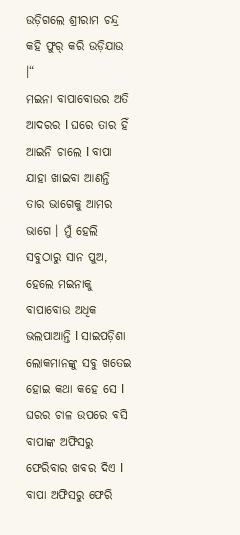ଉଡ଼ିଗଲେ ଶ୍ରୀରାମ ଚନ୍ଦ୍ର କହି ଫୁର୍ କରି ଉଡ଼ିଯାଉ ।“
ମଇନା ବାପାବୋଉର ଅତି ଆଦରର l ଘରେ ତାର ହିଁ ଆଇନି ଚାଲେ l ବାପା ଯାହା ଖାଇବା ଆଣନ୍ତି ତାର ଭାଗେକୁ ଆମର ଭାଗେ । ମୁଁ ହେଲି ସବୁଠାରୁ ସାନ ପୁଅ, ହେଲେ ମଇନାକୁ ବାପାବୋଉ ଅଧିକ ଭଲପାଆନ୍ତି l ସାଇପଡ଼ିଶା ଲୋକମାନଙ୍କୁ ସବୁ ଖତେଇ ହୋଇ କଥା କହେ ସେ l ଘରର ଚାଳ ଉପରେ ବସି ବାପାଙ୍କ ଅଫିସରୁ ଫେରିବାର ଖବର ଦିଏ l ବାପା ଅଫିସରୁ ଫେରି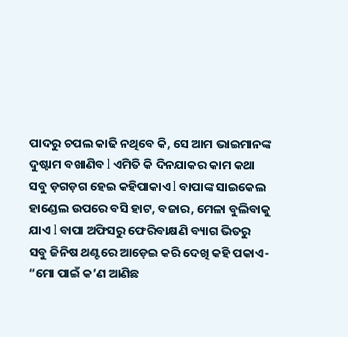ପାଦରୁ ଚପଲ କାଢି ନଥିବେ କି, ସେ ଆମ ଭାଇମାନଙ୍କ ଦୁଷ୍ଟାମ ବଖାଣିବ l ଏମିତି କି ଦିନଯାକର କାମ କଥା ସବୁ ଡ଼ଗଡ଼ଗ ହେଇ କହିପାକାଏ l ବାପାଙ୍କ ସାଇକେଲ ହାଣ୍ଡେଲ ଉପରେ ବସି ହାଟ, ବଜାର, ମେଳା ବୁଲିବାକୁ ଯାଏ l ବାପା ଅଫିସରୁ ଫେରିବାକ୍ଷଣି ବ୍ୟାଗ ଭିତରୁ ସବୁ ଜିନିଷ ଥଣ୍ଟରେ ଆଡ଼େଇ କରି ଦେଖି କହି ପକାଏ- “ମୋ ପାଇଁ କ’ଣ ଆଣିଛ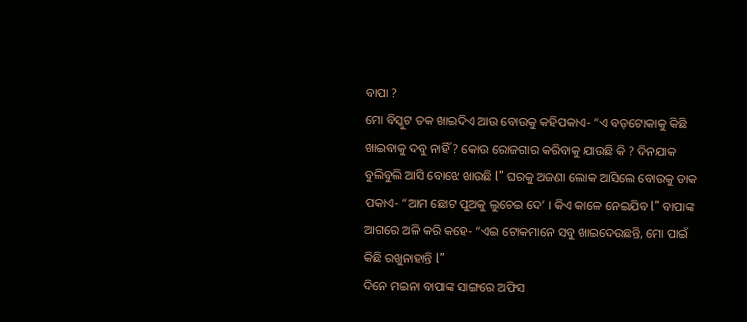ବାପା ?
ମୋ ବିସ୍କୁଟ ତକ ଖାଇଦିଏ ଆଉ ବୋଉକୁ କହିପକାଏ- “ଏ ବଡ଼ଟୋକାକୁ କିଛି ଖାଇବାକୁ ଦବୁ ନାହିଁ ? କୋଉ ରୋଜଗାର କରିବାକୁ ଯାଉଛି କି ? ଦିନଯାକ ବୁଲିବୁଲି ଆସି ବୋଝେ ଖାଉଛି l” ଘରକୁ ଅଜଣା ଲୋକ ଆସିଲେ ବୋଉକୁ ଡାକ ପକାଏ- “ଆମ ଛୋଟ ପୁଅକୁ ଲୁଚେଇ ଦେ’ । କିଏ କାଳେ ନେଇଯିବ l” ବାପାଙ୍କ ଆଗରେ ଅଳି କରି କହେ- “ଏଇ ଟୋକମାନେ ସବୁ ଖାଇଦେଉଛନ୍ତି, ମୋ ପାଇଁ କିଛି ରଖୁନାହାନ୍ତି l”
ଦିନେ ମଇନା ବାପାଙ୍କ ସାଙ୍ଗରେ ଅଫିସ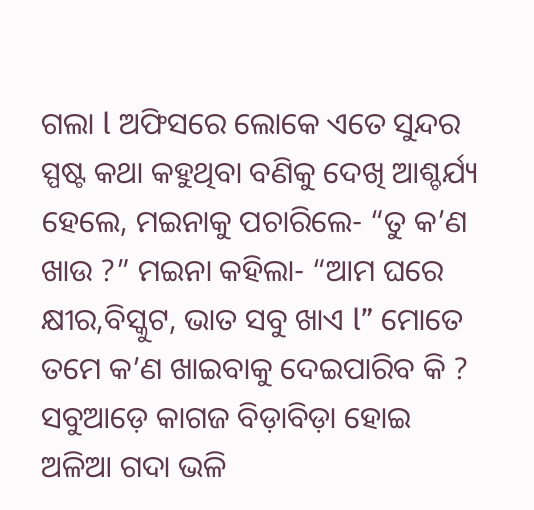ଗଲା l ଅଫିସରେ ଲୋକେ ଏତେ ସୁନ୍ଦର ସ୍ପଷ୍ଟ କଥା କହୁଥିବା ବଣିକୁ ଦେଖି ଆଶ୍ଚର୍ଯ୍ୟ ହେଲେ, ମଇନାକୁ ପଚାରିଲେ- “ତୁ କ’ଣ ଖାଉ ?” ମଇନା କହିଲା- “ଆମ ଘରେ କ୍ଷୀର,ବିସ୍କୁଟ, ଭାତ ସବୁ ଖାଏ l” ମୋତେ ତମେ କ’ଣ ଖାଇବାକୁ ଦେଇପାରିବ କି ?
ସବୁଆଡ଼େ କାଗଜ ବିଡ଼ାବିଡ଼ା ହୋଇ ଅଳିଆ ଗଦା ଭଳି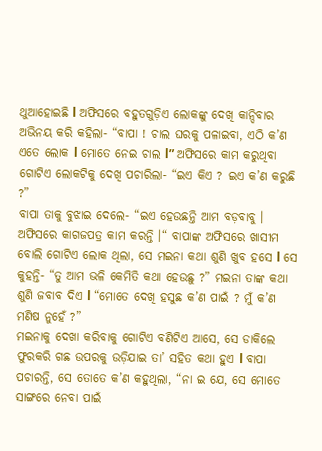ଥୁଆହୋଇଛି l ଅଫିସରେ ବହୁତଗୁଡ଼ିଏ ଲୋକଙ୍କୁ ଦେଖି କାନ୍ଦିବାର ଅଭିନୟ କରି କହିଲା- “ବାପା ! ଚାଲ ଘରକୁ ପଳାଇବା, ଏଠି କ’ଣ ଏତେ ଲୋକ l ମୋତେ ନେଇ ଚାଲ l” ଅଫିସରେ କାମ କରୁଥିବା ଗୋଟିଏ ଲୋକଟିକୁ ଦେଖି ପଚାରିଲା- “ଇଏ କିଏ ? ଇଏ କ’ଣ କରୁଛି ?”
ବାପା ତାକୁ ବୁଝାଇ ଦେଲେ- “ଇଏ ହେଉଛନ୍ତି ଆମ ବଡ଼ବାବୁ । ଅଫିସରେ କାଗଜପତ୍ର କାମ କରନ୍ତି ।“ ବାପାଙ୍କ ଅଫିସରେ ଖାସୀମ ବୋଲି ଗୋଟିଏ ଲୋକ ଥିଲା, ସେ ମଇନା କଥା ଶୁଣି ଖୁବ ହସେ l ସେ କୁହନ୍ତି- “ତୁ ଆମ ଭଳି କେମିତି କଥା ହେଉଛୁ ?” ମଇନା ତାଙ୍କ କଥା ଶୁଣି ଜବାବ ଦିଏ l “ମୋତେ ଦେଖି ହସୁଛ କ’ଣ ପାଇଁ ? ମୁଁ କ’ଣ ମଣିଷ ନୁହେଁ ?”
ମଇନାକୁ ଦେଖା କରିବାକୁ ଗୋଟିଏ ବଣିଟିଏ ଆସେ, ସେ ଡାକିଲେ ଫୁରକରି ଗଛ ଉପରକୁ ଉଡ଼ିଯାଇ ତା’ ସହିତ କଥା ହୁଏ l ବାପା ପଚାରନ୍ତି, ସେ ତୋତେ କ’ଣ କହୁଥିଲା, “ନା ଇ ଯେ, ସେ ମୋତେ ସାଙ୍ଗରେ ନେବା ପାଇଁ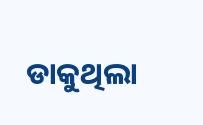ଡାକୁଥିଲା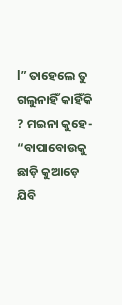l” ତାହେଲେ ତୁ ଗଲୁନାହିଁ କାହିଁକି ? ମଇନା କୁହେ- “ବାପାବୋଉକୁ ଛାଡ଼ି କୁଆଡ଼େ ଯିବି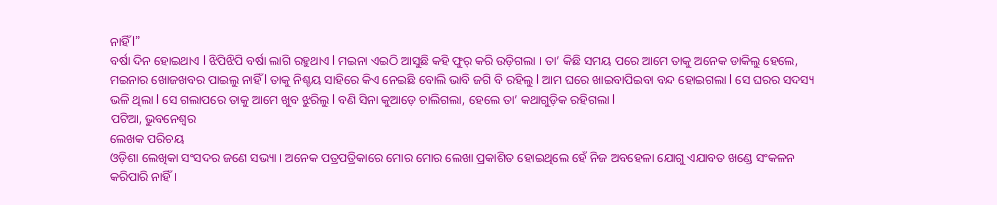ନାହିଁ l”
ବର୍ଷା ଦିନ ହୋଇଥାଏ l ଝିପିଝିପି ବର୍ଷା ଲାଗି ରହୁଥାଏ l ମଇନା ଏଇଠି ଆସୁଛି କହି ଫୁର୍ କରି ଉଡ଼ିଗଲା । ତା’ କିଛି ସମୟ ପରେ ଆମେ ତାକୁ ଅନେକ ଡାକିଲୁ ହେଲେ, ମଇନାର ଖୋଜଖବର ପାଇଲୁ ନାହିଁ l ତାକୁ ନିଶ୍ଚୟ ସାହିରେ କିଏ ନେଇଛି ବୋଲି ଭାବି ଜଗି ବି ରହିଲୁ l ଆମ ଘରେ ଖାଇବାପିଇବା ବନ୍ଦ ହୋଇଗଲା l ସେ ଘରର ସଦସ୍ୟ ଭଳି ଥିଲା l ସେ ଗଲାପରେ ତାକୁ ଆମେ ଖୁବ ଝୁରିଲୁ l ବଣି ସିନା କୁଆଡ଼େ ଚାଲିଗଲା, ହେଲେ ତା’ କଥାଗୁଡ଼ିକ ରହିଗଲା l
ପଟିଆ, ଭୁବନେଶ୍ୱର
ଲେଖକ ପରିଚୟ
ଓଡ଼ିଶା ଲେଖିକା ସଂସଦର ଜଣେ ସଭ୍ୟା । ଅନେକ ପତ୍ରପତ୍ରିକାରେ ମୋର ମୋର ଲେଖା ପ୍ରକାଶିତ ହୋଇଥିଲେ ହେଁ ନିଜ ଅବହେଳା ଯୋଗୁ ଏଯାବତ ଖଣ୍ଡେ ସଂକଳନ କରିପାରି ନାହିଁ ।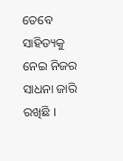ତେବେ ସାହିତ୍ୟକୁ ନେଇ ନିଜର ସାଧନା ଜାରି ରଖିଛି ।